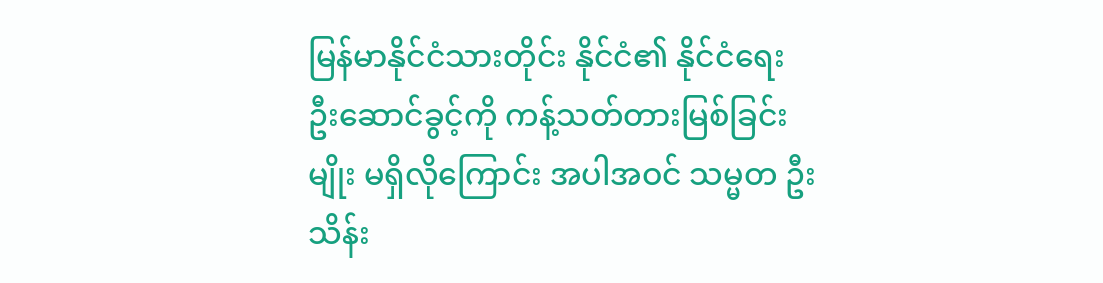မြန်မာနိုင်ငံသားတိုင်း နိုင်ငံ၏ နိုင်ငံရေး ဦးဆောင်ခွင့်ကို ကန့်သတ်တားမြစ်ခြင်းမျိုး မရှိလိုကြောင်း အပါအဝင် သမ္မတ ဦးသိန်း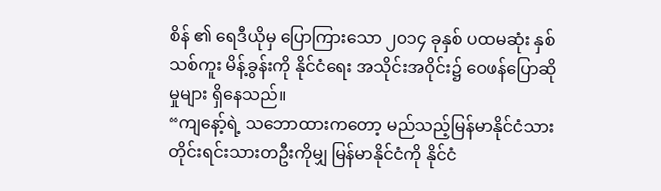စိန် ၏ ရေဒီယိုမှ ပြောကြားသော ၂၀၁၄ ခုနှစ် ပထမဆုံး နှစ်သစ်ကူး မိန့်ခွန်းကို နိုင်ငံရေး အသိုင်းအဝိုင်း၌ ဝေဖန်ပြောဆိုမှုများ ရှိနေသည်။
“ကျနော့်ရဲ့ သဘောထားကတော့ မည်သည့်မြန်မာနိုင်ငံသား တိုင်းရင်းသားတဦးကိုမျှ မြန်မာနိုင်ငံကို နိုင်ငံ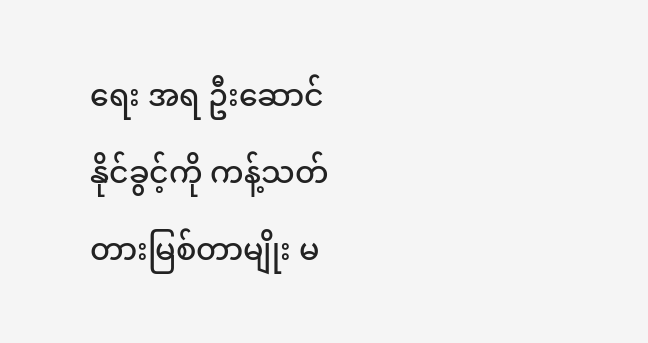ရေး အရ ဦးဆောင်နိုင်ခွင့်ကို ကန့်သတ်တားမြစ်တာမျိုး မ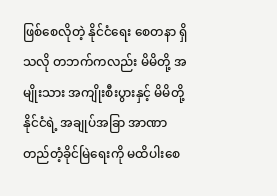ဖြစ်စေလိုတဲ့ နိုင်ငံရေး စေတနာ ရှိသလို တဘက်ကလည်း မိမိတို့ အမျိုးသား အကျိုးစီးပွားနှင့် မိမိတို့ နိုင်ငံရဲ့ အချုပ်အခြာ အာဏာ တည်တံ့ခိုင်မြဲရေးကို မထိပါးစေ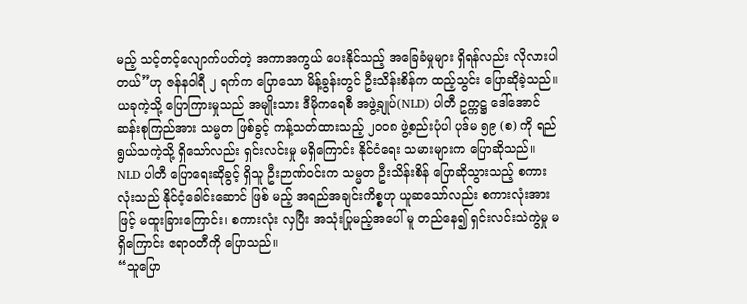မည့် သင့်တင့်လျောက်ပတ်တဲ့ အကာအကွယ် ပေးနိုင်သည့် အခြေခံမှုများ ရှိရန်လည်း လိုလားပါတယ်”ဟု ဇန်နဝါရီ ၂ ရက်က ပြောသော မိန့်ခွန်းတွင် ဦးသိန်းစိန်က ထည့်သွင်း ပြောဆိုခဲ့သည်။
ယခုကဲ့သို့ ပြောကြားမှုသည် အမျိုးသား ဒီမိုကရေစီ အဖွဲ့ချုပ်(NLD) ပါတီ ဥက္ကဋ္ဌ ဒေါ်အောင်ဆန်းစုကြည်အား သမ္မတ ဖြစ်ခွင့် ကန့်သတ်ထားသည့် ၂၀၀၈ ဖွဲ့စည်းပုံပါ ပုဒ်မ ၅၉ (စ) ကို ရည်ရွယ်သကဲ့သို့ ရှိသော်လည်း ရှင်းလင်းမှု မရှိကြောင်း နိုင်ငံရေး သမားများက ပြောဆိုသည်။
NLD ပါတီ ပြောရေးဆိုခွင့် ရှိသူ ဦးဉာဏ်ဝင်းက သမ္မတ ဦးသိန်းစိန် ပြောဆိုသွားသည့် စကားလုံးသည် နိုင်ငံ့ခေါင်းဆောင် ဖြစ် မည့် အရည်အချင်းကိစ္စဟု ယူဆသော်လည်း စကားလုံးအားဖြင့် မထူးခြားကြောင်း၊ စကားလုံး လှပြီး အသုံးပြုမည့်အပေါ် မူ တည်နေ၍ ရှင်းလင်းသဲကွဲမှု မရှိကြောင်း ဧရာဝတီကို ပြောသည်။
“သူပြော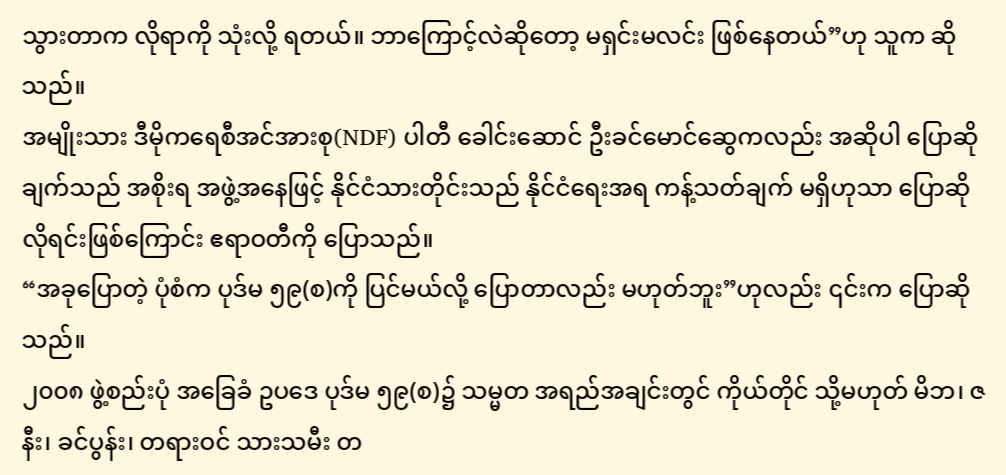သွားတာက လိုရာကို သုံးလို့ ရတယ်။ ဘာကြောင့်လဲဆိုတော့ မရှင်းမလင်း ဖြစ်နေတယ်”ဟု သူက ဆိုသည်။
အမျိုးသား ဒီမိုကရေစီအင်အားစု(NDF) ပါတီ ခေါင်းဆောင် ဦးခင်မောင်ဆွေကလည်း အဆိုပါ ပြောဆိုချက်သည် အစိုးရ အဖွဲ့အနေဖြင့် နိုင်ငံသားတိုင်းသည် နိုင်ငံရေးအရ ကန့်သတ်ချက် မရှိဟုသာ ပြောဆိုလိုရင်းဖြစ်ကြောင်း ဧရာဝတီကို ပြောသည်။
“အခုပြောတဲ့ ပုံစံက ပုဒ်မ ၅၉(စ)ကို ပြင်မယ်လို့ ပြောတာလည်း မဟုတ်ဘူး”ဟုလည်း ၎င်းက ပြောဆိုသည်။
၂၀၀၈ ဖွဲ့စည်းပုံ အခြေခံ ဥပဒေ ပုဒ်မ ၅၉(စ)၌ သမ္မတ အရည်အချင်းတွင် ကိုယ်တိုင် သို့မဟုတ် မိဘ၊ ဇနီး၊ ခင်ပွန်း၊ တရားဝင် သားသမီး တ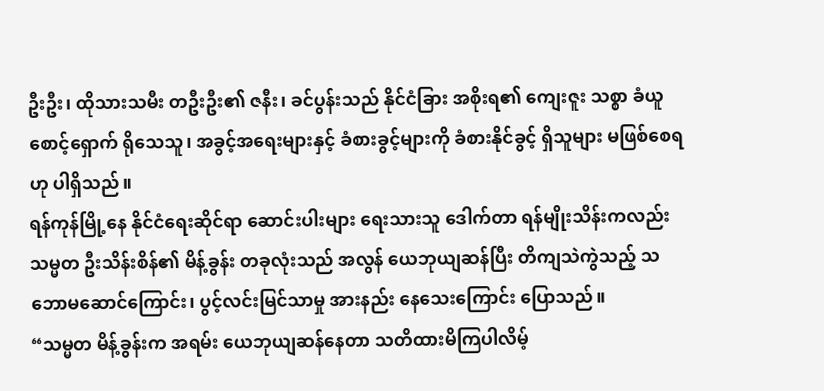ဦးဦး၊ ထိုသားသမီး တဦးဦး၏ ဇနီး၊ ခင်ပွန်းသည် နိုင်ငံခြား အစိုးရ၏ ကျေးဇူး သစ္စာ ခံယူစောင့်ရှောက် ရိုသေသူ၊ အခွင့်အရေးများနှင့် ခံစားခွင့်များကို ခံစားနိုင်ခွင့် ရှိသူများ မဖြစ်စေရ ဟု ပါရှိသည်။
ရန်ကုန်မြို့နေ နိုင်ငံရေးဆိုင်ရာ ဆောင်းပါးများ ရေးသားသူ ဒေါက်တာ ရန်မျိုးသိန်းကလည်း သမ္မတ ဦးသိန်းစိန်၏ မိန့်ခွန်း တခုလုံးသည် အလွန် ယေဘုယျဆန်ပြီး တိကျသဲကွဲသည့် သဘောမဆောင်ကြောင်း၊ ပွင့်လင်းမြင်သာမှု အားနည်း နေသေးကြောင်း ပြောသည်။
“သမ္မတ မိန့်ခွန်းက အရမ်း ယေဘုယျဆန်နေတာ သတိထားမိကြပါလိမ့်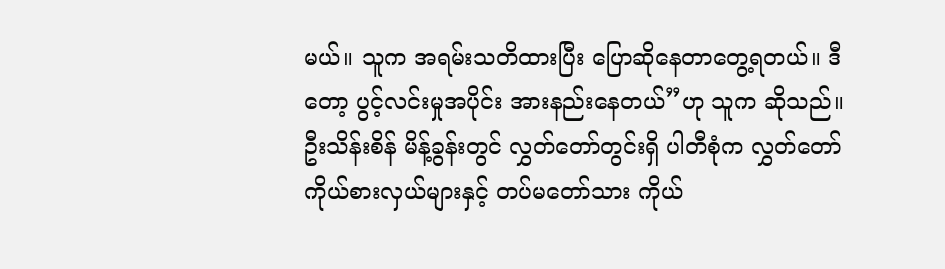မယ်။ သူက အရမ်းသတိထားပြီး ပြောဆိုနေတာတွေ့ရတယ်။ ဒီတော့ ပွင့်လင်းမှုအပိုင်း အားနည်းနေတယ်”ဟု သူက ဆိုသည်။
ဦးသိန်းစိန် မိန့်ခွန်းတွင် လွှတ်တော်တွင်းရှိ ပါတီစုံက လွှတ်တော် ကိုယ်စားလှယ်များနှင့် တပ်မတော်သား ကိုယ်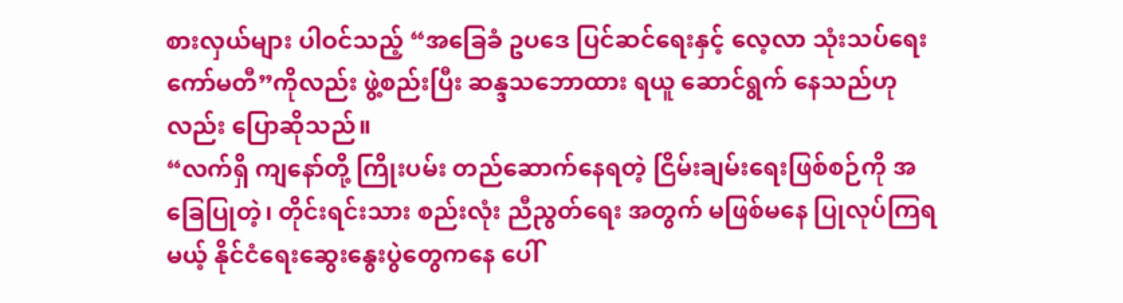စားလှယ်များ ပါဝင်သည့် “အခြေခံ ဥပဒေ ပြင်ဆင်ရေးနှင့် လေ့လာ သုံးသပ်ရေး ကော်မတီ”ကိုလည်း ဖွဲ့စည်းပြီး ဆန္ဒသဘောထား ရယူ ဆောင်ရွက် နေသည်ဟုလည်း ပြောဆိုသည်။
“လက်ရှိ ကျနော်တို့ ကြိုးပမ်း တည်ဆောက်နေရတဲ့ ငြိမ်းချမ်းရေးဖြစ်စဉ်ကို အခြေပြုတဲ့၊ တိုင်းရင်းသား စည်းလုံး ညီညွတ်ရေး အတွက် မဖြစ်မနေ ပြုလုပ်ကြရမယ့် နိုင်ငံရေးဆွေးနွေးပွဲတွေကနေ ပေါ်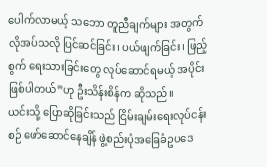ပေါက်လာမယ့် သဘော တူညီချက်များ အတွက် လိုအပ်သလို ပြင်ဆင်ခြင်း၊ ပယ်ဖျက်ခြင်း၊ ဖြည့်စွက် ရေးသားခြင်းတွေ လုပ်ဆောင်ရမယ့် အပိုင်း ဖြစ်ပါတယ်”ဟု ဦးသိန်းစိန်က ဆိုသည်။
ယင်းသို့ ပြောဆိုခြင်းသည် ငြိမ်းချမ်းရေးလုပ်ငန်းစဉ် ဖော်ဆောင်နေချိန် ဖွဲ့စည်းပုံအခြေခံဥပဒေ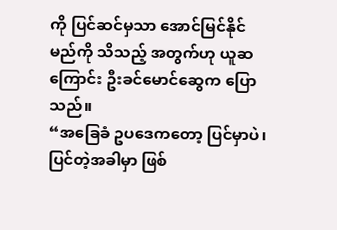ကို ပြင်ဆင်မှသာ အောင်မြင်နိုင် မည်ကို သိသည့် အတွက်ဟု ယူဆကြောင်း ဦးခင်မောင်ဆွေက ပြောသည်။
“အခြေခံ ဥပဒေကတော့ ပြင်မှာပဲ၊ ပြင်တဲ့အခါမှာ ဖြစ်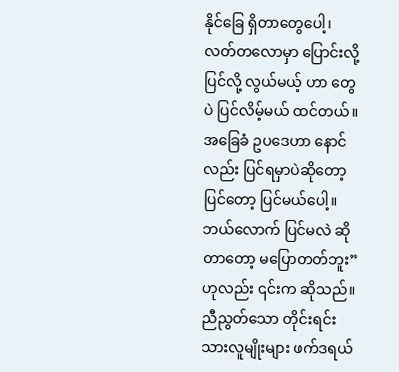နိုင်ခြေ ရှိတာတွေပေါ့၊ လတ်တလောမှာ ပြောင်းလို့ ပြင်လို့ လွယ်မယ့် ဟာ တွေပဲ ပြင်လိမ့်မယ် ထင်တယ်။ အခြေခံ ဥပဒေဟာ နောင်လည်း ပြင်ရမှာပဲဆိုတော့ ပြင်တော့ ပြင်မယ်ပေါ့။ ဘယ်လောက် ပြင်မလဲ ဆိုတာတော့ မပြောတတ်ဘူး”ဟုလည်း ၎င်းက ဆိုသည်။
ညီညွတ်သော တိုင်းရင်းသားလူမျိုးများ ဖက်ဒရယ်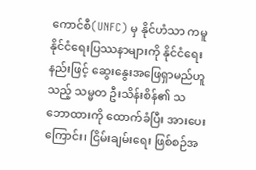ကောင်စီ(UNFC) မှ နိုင်ဟံသာ ကမူ နိုင်ငံရေးပြဿနာများကို နိုင်ငံရေး နည်းဖြင့် ဆွေးနွေးအဖြေရှာမည်ဟူသည့် သမ္မတ ဦးသိန်းစိန်၏ သဘောထားကို ထောက်ခံပြီး အားပေးကြောင်း၊ ငြိမ်းချမ်းရေး ဖြစ်စဉ်အ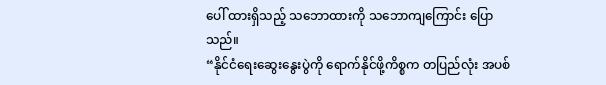ပေါ် ထားရှိသည့် သဘောထားကို သဘောကျကြောင်း ပြောသည်။
“နိုင်ငံရေးဆွေးနွေးပွဲကို ရောက်နိုင်ဖို့ကိစ္စက တပြည်လုံး အပစ်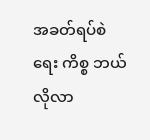အခတ်ရပ်စဲရေး ကိစ္စ ဘယ်လိုလာ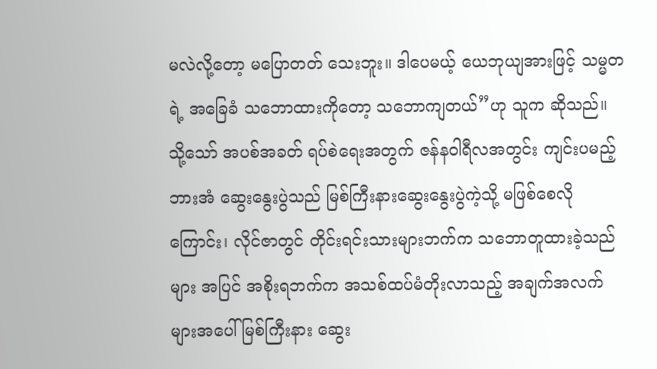မလဲလို့တော့ မပြောတတ် သေးဘူး။ ဒါပေမယ့် ယေဘုယျအားဖြင့် သမ္မတရဲ့ အခြေခံ သဘောထားကိုတော့ သဘောကျတယ်”ဟု သူက ဆိုသည်။
သို့သော် အပစ်အခတ် ရပ်စဲရေးအတွက် ဇန်နဝါရီလအတွင်း ကျင်းပမည့် ဘားအံ ဆွေးနွေးပွဲသည် မြစ်ကြီးနားဆွေးနွေးပွဲကဲ့သို့ မဖြစ်စေလိုကြောင်း၊ လိုင်ဇာတွင် တိုင်းရင်းသားများဘက်က သဘောတူထားခဲ့သည်များ အပြင် အစိုးရဘက်က အသစ်ထပ်မံတိုးလာသည့် အချက်အလက်များအပေါ် မြစ်ကြီးနား ဆွေး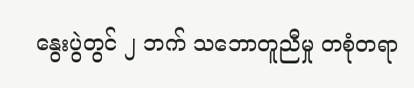နွေးပွဲတွင် ၂ ဘက် သဘောတူညီမှု တစုံတရာ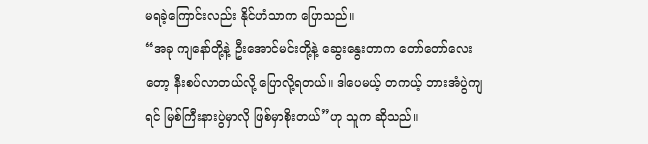မရခဲ့ကြောင်းလည်း နိုင်ဟံသာက ပြောသည်။
“အခု ကျနော်တို့နဲ့ ဦးအောင်မင်းတို့နဲ့ ဆွေးနွေးတာက တော်တော်လေးတော့ နီးစပ်လာတယ်လို့ ပြောလို့ရတယ်။ ဒါပေမယ့် တကယ့် ဘားအံပွဲကျရင် မြစ်ကြီးနားပွဲမှာလို ဖြစ်မှာစိုးတယ်”ဟု သူက ဆိုသည်။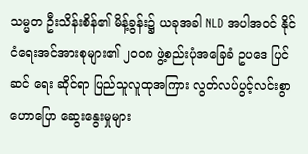သမ္မတ ဦးသိန်းစိန်၏ မိန့်ခွန်း၌ ယခုအခါ NLD အပါအဝင် နိုင်ငံရေးအင်အားစုများ၏ ၂၀၀၈ ဖွဲ့စည်းပုံအခြေခံ ဥပဒေ ပြင်ဆင် ရေး ဆိုင်ရာ ပြည်သူလူထုအကြား လွတ်လပ်ပွင့်လင်းစွာ ဟောပြော ဆွေးနွေးမှုများ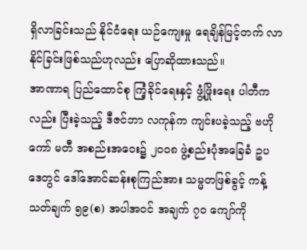ရှိလာခြင်းသည် နိုင်ငံရေး ယဉ်ကျေးမှု ရေချိန်မြင့်တက် လာနိုင်ခြင်းဖြစ်သည်ဟုလည်း ပြောဆိုထားသည်။
အာဏာရ ပြည်ထောင်စု ကြံ့ခိုင်ရေးနှင့် ဖွံ့ဖြိုးရေး ပါတီကလည်း ပြီးခဲ့သည့် ဒီဇင်ဘာ လကုန်က ကျင်းပခဲ့သည့် ဗဟို ကော် မတီ အစည်းအဝေး၌ ၂၀၀၈ ဖွဲ့စည်းပုံအခြေခံ ဥပဒေတွင် ဒေါ်အောင်ဆန်းစုကြည်အား သမ္မတဖြစ်ခွင့် ကန့်သတ်ချက် ၅၉(စ) အပါအဝင် အချက် ၇၀ ကျော်ကို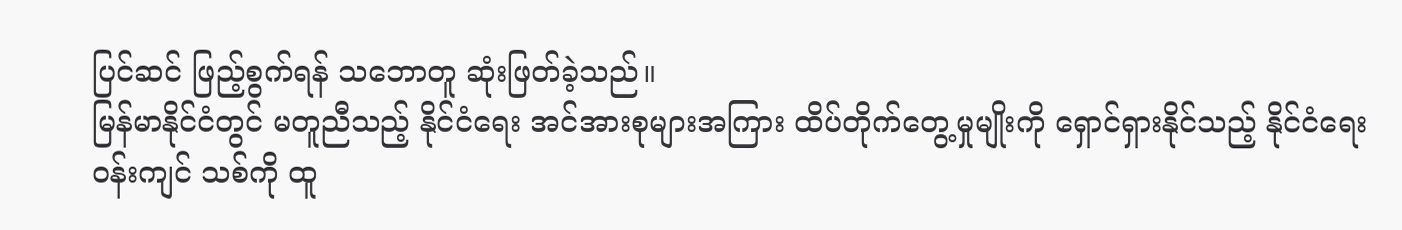ပြင်ဆင် ဖြည့်စွက်ရန် သဘောတူ ဆုံးဖြတ်ခဲ့သည်။
မြန်မာနိုင်ငံတွင် မတူညီသည့် နိုင်ငံရေး အင်အားစုများအကြား ထိပ်တိုက်တွေ့မှုမျိုးကို ရှောင်ရှားနိုင်သည့် နိုင်ငံရေး ဝန်းကျင် သစ်ကို ထူ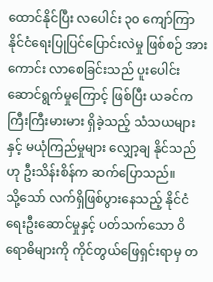ထောင်နိုင်ပြီး လပေါင်း ၃၀ ကျော်ကြာ နိုင်ငံရေးပြုပြင်ပြောင်းလဲမှု ဖြစ်စဉ် အားကောင်း လာစေခြင်းသည် ပူးပေါင်း ဆောင်ရွက်မှုကြောင့် ဖြစ်ပြီး ယခင်က ကြီးကြီးမားမား ရှိခဲ့သည့် သံသယများနှင့် မယုံကြည်မှုများ လျှော့ချ နိုင်သည်ဟု ဦးသိန်းစိန်က ဆက်ပြောသည်။
သို့သော် လက်ရှိဖြစ်ပွားနေသည့် နိုင်ငံရေးဦးဆောင်မှုနှင့် ပတ်သက်သော ဝိရောဓိများကို ကိုင်တွယ်ဖြေရှင်းရာမှ တ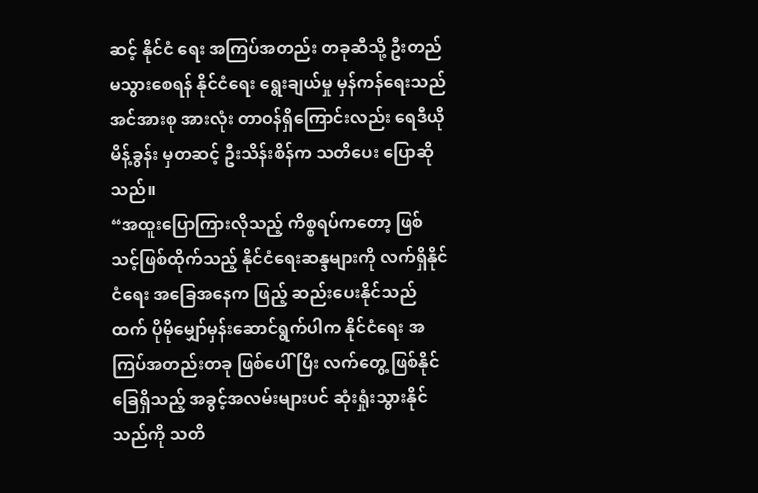ဆင့် နိုင်ငံ ရေး အကြပ်အတည်း တခုဆီသို့ ဦးတည်မသွားစေရန် နိုင်ငံရေး ရွေးချယ်မှု မှန်ကန်ရေးသည် အင်အားစု အားလုံး တာဝန်ရှိကြောင်းလည်း ရေဒီယိုမိန့်ခွန်း မှတဆင့် ဦးသိန်းစိန်က သတိပေး ပြောဆိုသည်။
“အထူးပြောကြားလိုသည့် ကိစ္စရပ်ကတော့ ဖြစ်သင့်ဖြစ်ထိုက်သည့် နိုင်ငံရေးဆန္ဒများကို လက်ရှိနိုင်ငံရေး အခြေအနေက ဖြည့် ဆည်းပေးနိုင်သည်ထက် ပိုမိုမျှော်မှန်းဆောင်ရွက်ပါက နိုင်ငံရေး အကြပ်အတည်းတခု ဖြစ်ပေါ်ပြီး လက်တွေ့ ဖြစ်နိုင်ခြေရှိသည့် အခွင့်အလမ်းများပင် ဆုံးရှုံးသွားနိုင်သည်ကို သတိ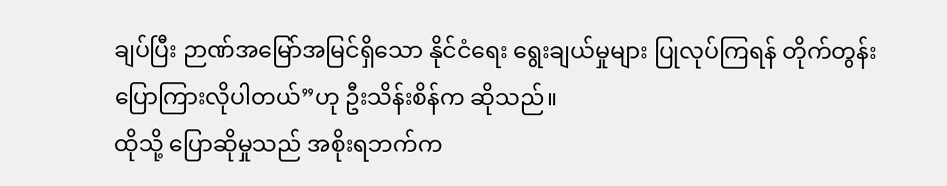ချပ်ပြီး ဉာဏ်အမြော်အမြင်ရှိသော နိုင်ငံရေး ရွေးချယ်မှုများ ပြုလုပ်ကြရန် တိုက်တွန်း ပြောကြားလိုပါတယ်”ဟု ဦးသိန်းစိန်က ဆိုသည်။
ထိုသို့ ပြောဆိုမှုသည် အစိုးရဘက်က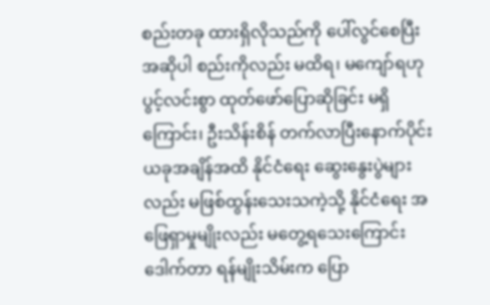စည်းတခု ထားရှိလိုသည်ကို ပေါ်လွင်စေပြီး အဆိုပါ စည်းကိုလည်း မထိရ၊ မကျော်ရဟု ပွင့်လင်းစွာ ထုတ်ဖော်ပြောဆိုခြင်း မရှိကြောင်း၊ ဦးသိန်းစိန် တက်လာပြီးနောက်ပိုင်း ယခုအချိန်အထိ နိုင်ငံရေး ဆွေးနွေးပွဲများ လည်း မဖြစ်ထွန်းသေးသကဲ့သို့ နိုင်ငံရေး အဖြေရှာမှုမျိုးလည်း မတွေ့ရသေးကြောင်း ဒေါက်တာ ရန်မျိုးသိမ်းက ပြော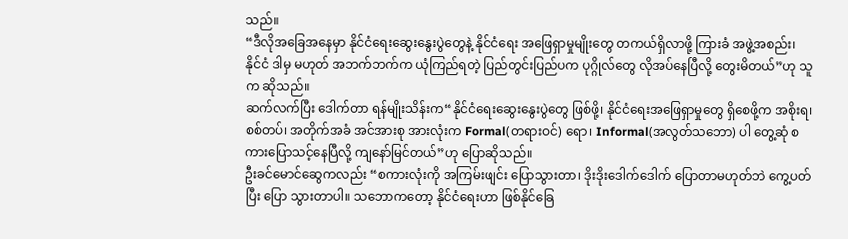သည်။
“ဒီလိုအခြေအနေမှာ နိုင်ငံရေးဆွေးနွေးပွဲတွေနဲ့ နိုင်ငံရေး အဖြေရှာမှုမျိုးတွေ တကယ်ရှိလာဖို့ ကြားခံ အဖွဲ့အစည်း၊ နိုင်ငံ ဒါမှ မဟုတ် အဘက်ဘက်က ယုံကြည်ရတဲ့ ပြည်တွင်းပြည်ပက ပုဂ္ဂိုလ်တွေ လိုအပ်နေပြီလို့ တွေးမိတယ်”ဟု သူက ဆိုသည်။
ဆက်လက်ပြီး ဒေါက်တာ ရန်မျိုးသိန်းက“နိုင်ငံရေးဆွေးနွေးပွဲတွေ ဖြစ်ဖို့၊ နိုင်ငံရေးအဖြေရှာမှုတွေ ရှိစေဖို့က အစိုးရ၊ စစ်တပ်၊ အတိုက်အခံ အင်အားစု အားလုံးက Formal(တရားဝင်) ရော၊ Informal(အလွတ်သဘော) ပါ တွေ့ဆုံ စကားပြောသင့်နေပြီလို့ ကျနော်မြင်တယ်”ဟု ပြောဆိုသည်။
ဦးခင်မောင်ဆွေကလည်း “စကားလုံးကို အကြမ်းဖျင်း ပြောသွားတာ၊ ဒိုးဒိုးဒေါက်ဒေါက် ပြောတာမဟုတ်ဘဲ ကွေ့ပတ်ပြီး ပြော သွားတာပါ။ သဘောကတော့ နိုင်ငံရေးဟာ ဖြစ်နိုင်ခြေ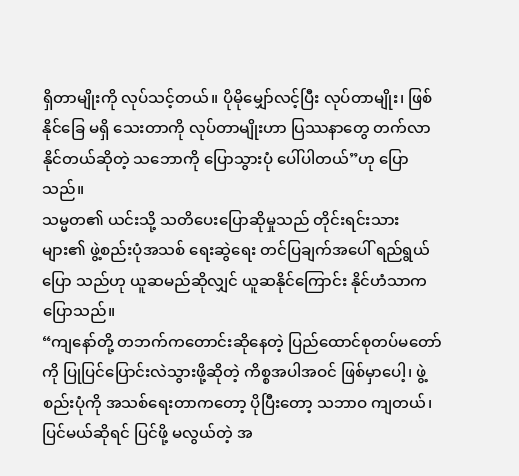ရှိတာမျိုးကို လုပ်သင့်တယ်။ ပိုမိုမျှော်လင့်ပြီး လုပ်တာမျိုး၊ ဖြစ်နိုင်ခြေ မရှိ သေးတာကို လုပ်တာမျိုးဟာ ပြဿနာတွေ တက်လာနိုင်တယ်ဆိုတဲ့ သဘောကို ပြောသွားပုံ ပေါ်ပါတယ်”ဟု ပြောသည်။
သမ္မတ၏ ယင်းသို့ သတိပေးပြောဆိုမှုသည် တိုင်းရင်းသားများ၏ ဖွဲ့စည်းပုံအသစ် ရေးဆွဲရေး တင်ပြချက်အပေါ် ရည်ရွယ်ပြော သည်ဟု ယူဆမည်ဆိုလျှင် ယူဆနိုင်ကြောင်း နိုင်ဟံသာက ပြောသည်။
“ကျနော်တို့ တဘက်ကတောင်းဆိုနေတဲ့ ပြည်ထောင်စုတပ်မတော်ကို ပြုပြင်ပြောင်းလဲသွားဖို့ဆိုတဲ့ ကိစ္စအပါအဝင် ဖြစ်မှာပေါ့၊ ဖွဲ့စည်းပုံကို အသစ်ရေးတာကတော့ ပိုပြီးတော့ သဘာဝ ကျတယ်၊ ပြင်မယ်ဆိုရင် ပြင်ဖို့ မလွယ်တဲ့ အ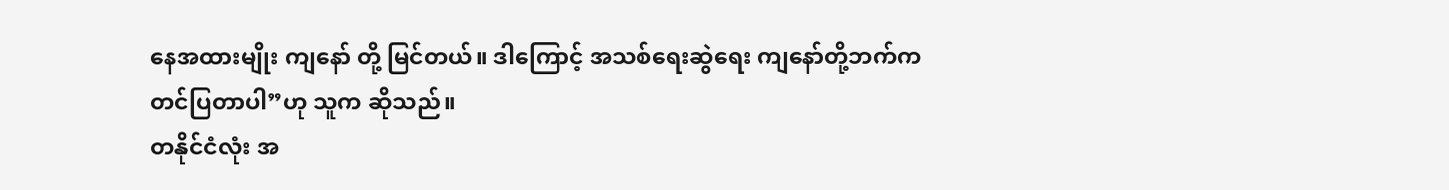နေအထားမျိုး ကျနော် တို့ မြင်တယ်။ ဒါကြောင့် အသစ်ရေးဆွဲရေး ကျနော်တို့ဘက်က တင်ပြတာပါ”ဟု သူက ဆိုသည်။
တနိုင်ငံလုံး အ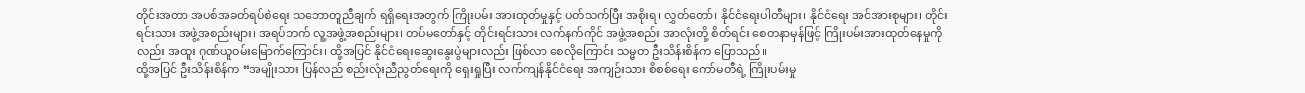တိုင်းအတာ အပစ်အခတ်ရပ်စဲရေး သဘောတူညီချက် ရရှိရေးအတွက် ကြိုးပမ်း အားထုတ်မှုနှင့် ပတ်သက်ပြီး အစိုးရ၊ လွှတ်တော်၊ နိုင်ငံရေးပါတီများ၊ နိုင်ငံရေး အင်အားစုများ၊ တိုင်းရင်းသား အဖွဲ့အစည်းများ၊ အရပ်ဘက် လူ့အဖွဲ့အစည်းများ၊ တပ်မတော်နှင့် တိုင်းရင်းသား လက်နက်ကိုင် အဖွဲ့အစည်း အာလုံးတို့ စိတ်ရင်း စေတနာမှန်ဖြင့် ကြိုးပမ်းအားထုတ်နေမှုကိုလည်း အထူး ဂုဏ်ယူဝမ်းမြောက်ကြောင်း၊ ထို့အပြင် နိုင်ငံရေးဆွေးနွေးပွဲများလည်း ဖြစ်လာ စေလိုကြောင်း သမ္မတ ဦးသိန်းစိန်က ပြောသည်။
ထို့အပြင် ဦးသိန်းစိန်က “အမျိုးသား ပြန်လည် စည်းလုံးညီညွတ်ရေးကို ရှေးရှုပြီး လက်ကျန်နိုင်ငံရေး အကျဉ်းသား စိစစ်ရေး ကော်မတီရဲ့ ကြိုးပမ်းမှု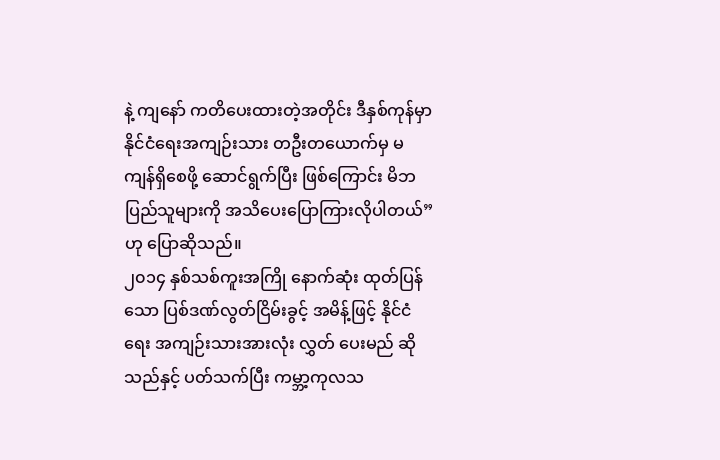နဲ့ ကျနော် ကတိပေးထားတဲ့အတိုင်း ဒီနှစ်ကုန်မှာ နိုင်ငံရေးအကျဉ်းသား တဦးတယောက်မှ မကျန်ရှိစေဖို့ ဆောင်ရွက်ပြီး ဖြစ်ကြောင်း မိဘပြည်သူများကို အသိပေးပြောကြားလိုပါတယ်”ဟု ပြောဆိုသည်။
၂၀၁၄ နှစ်သစ်ကူးအကြို နောက်ဆုံး ထုတ်ပြန်သော ပြစ်ဒဏ်လွတ်ငြိမ်းခွင့် အမိန့်ဖြင့် နိုင်ငံရေး အကျဉ်းသားအားလုံး လွှတ် ပေးမည် ဆိုသည်နှင့် ပတ်သက်ပြီး ကမ္ဘာ့ကုလသ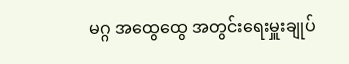မဂ္ဂ အထွေထွေ အတွင်းရေးမှူးချုပ်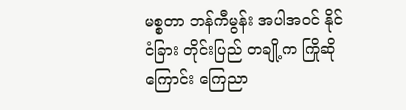မစ္စတာ ဘန်ကီမွန်း အပါအဝင် နိုင်ငံခြား တိုင်းပြည် တချို့က ကြိုဆိုကြောင်း ကြေညာ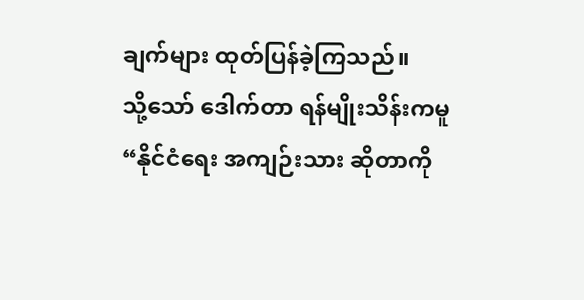ချက်များ ထုတ်ပြန်ခဲ့ကြသည်။
သို့သော် ဒေါက်တာ ရန်မျိုးသိန်းကမူ“နိုင်ငံရေး အကျဉ်းသား ဆိုတာကို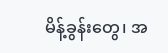မိန့်ခွန်းတွေ၊ အ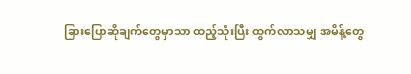ခြားပြောဆိုချက်တွေမှာသာ ထည့်သုံးပြီး ထွက်လာသမျှ အမိန့်တွေ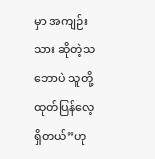မှာ အကျဉ်းသား ဆိုတဲ့သဘောပဲ သူတို့ ထုတ်ပြန်လေ့ရှိတယ်”ဟု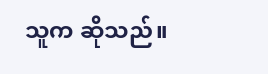သူက ဆိုသည်။